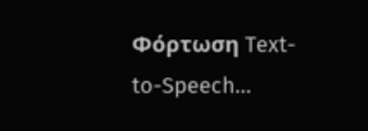Φόρτωση Text-to-Speech…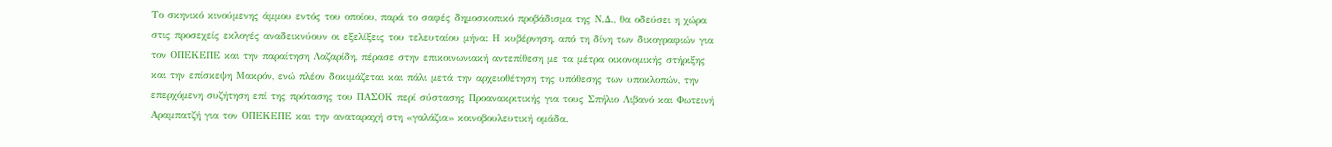Το σκηνικό κινούμενης άμμου εντός του οποίου, παρά το σαφές δημοσκοπικό προβάδισμα της Ν.Δ., θα οδεύσει η χώρα στις προσεχείς εκλογές αναδεικνύουν οι εξελίξεις του τελευταίου μήνα: Η κυβέρνηση, από τη δίνη των δικογραφιών για τον ΟΠΕΚΕΠΕ και την παραίτηση Λαζαρίδη, πέρασε στην επικοινωνιακή αντεπίθεση με τα μέτρα οικονομικής στήριξης και την επίσκεψη Μακρόν, ενώ πλέον δοκιμάζεται και πάλι μετά την αρχειοθέτηση της υπόθεσης των υποκλοπών, την επερχόμενη συζήτηση επί της πρότασης του ΠΑΣΟΚ περί σύστασης Προανακριτικής για τους Σπήλιο Λιβανό και Φωτεινή Αραμπατζή για τον ΟΠΕΚΕΠΕ και την αναταραχή στη «γαλάζια» κοινοβουλευτική ομάδα.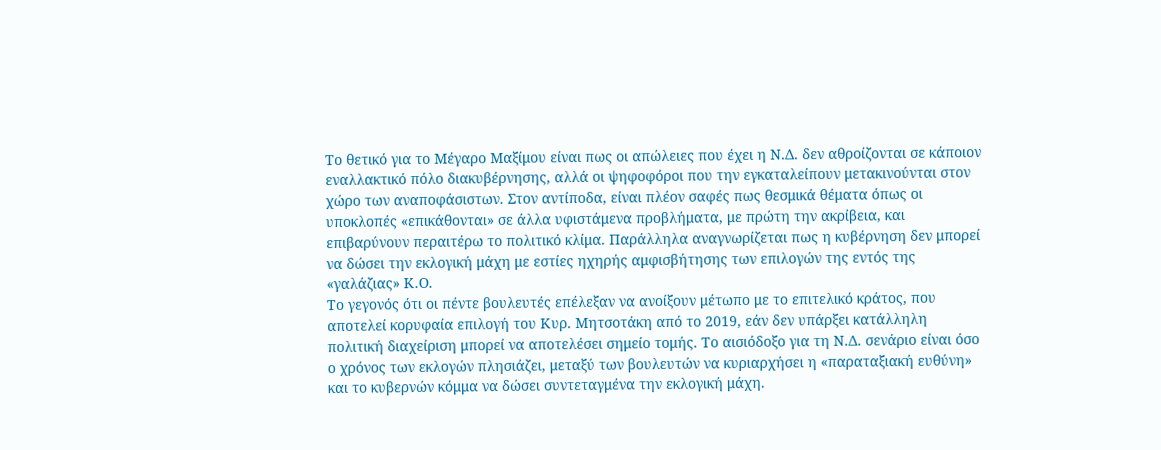Το θετικό για το Μέγαρο Μαξίμου είναι πως οι απώλειες που έχει η Ν.Δ. δεν αθροίζονται σε κάποιον εναλλακτικό πόλο διακυβέρνησης, αλλά οι ψηφοφόροι που την εγκαταλείπουν μετακινούνται στον χώρο των αναποφάσιστων. Στον αντίποδα, είναι πλέον σαφές πως θεσμικά θέματα όπως οι υποκλοπές «επικάθονται» σε άλλα υφιστάμενα προβλήματα, με πρώτη την ακρίβεια, και επιβαρύνουν περαιτέρω το πολιτικό κλίμα. Παράλληλα αναγνωρίζεται πως η κυβέρνηση δεν μπορεί να δώσει την εκλογική μάχη με εστίες ηχηρής αμφισβήτησης των επιλογών της εντός της «γαλάζιας» Κ.Ο.
Το γεγονός ότι οι πέντε βουλευτές επέλεξαν να ανοίξουν μέτωπο με το επιτελικό κράτος, που αποτελεί κορυφαία επιλογή του Κυρ. Μητσοτάκη από το 2019, εάν δεν υπάρξει κατάλληλη πολιτική διαχείριση μπορεί να αποτελέσει σημείο τομής. Το αισιόδοξο για τη Ν.Δ. σενάριο είναι όσο ο χρόνος των εκλογών πλησιάζει, μεταξύ των βουλευτών να κυριαρχήσει η «παραταξιακή ευθύνη» και το κυβερνών κόμμα να δώσει συντεταγμένα την εκλογική μάχη.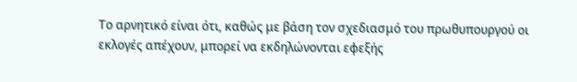Το αρνητικό είναι ότι, καθώς με βάση τον σχεδιασμό του πρωθυπουργού οι εκλογές απέχουν, μπορεί να εκδηλώνονται εφεξής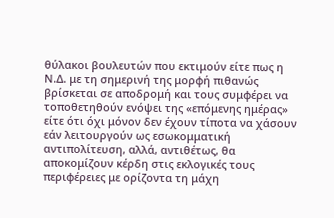θύλακοι βουλευτών που εκτιμούν είτε πως η Ν.Δ. με τη σημερινή της μορφή πιθανώς βρίσκεται σε αποδρομή και τους συμφέρει να τοποθετηθούν ενόψει της «επόμενης ημέρας» είτε ότι όχι μόνον δεν έχουν τίποτα να χάσουν εάν λειτουργούν ως εσωκομματική αντιπολίτευση, αλλά, αντιθέτως, θα αποκομίζουν κέρδη στις εκλογικές τους περιφέρειες με ορίζοντα τη μάχη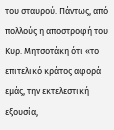του σταυρού. Πάντως, από πολλούς η αποστροφή του Κυρ. Μητσοτάκη ότι «το επιτελικό κράτος αφορά εμάς, την εκτελεστική εξουσία,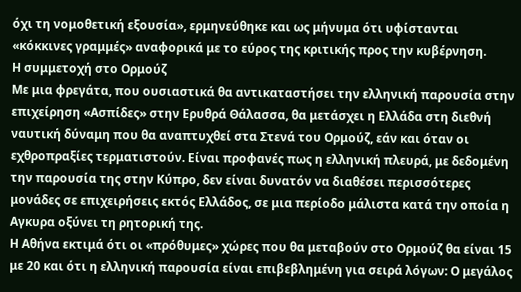όχι τη νομοθετική εξουσία», ερμηνεύθηκε και ως μήνυμα ότι υφίστανται «κόκκινες γραμμές» αναφορικά με το εύρος της κριτικής προς την κυβέρνηση.
Η συμμετοχή στο Ορμούζ
Με μια φρεγάτα, που ουσιαστικά θα αντικαταστήσει την ελληνική παρουσία στην επιχείρηση «Ασπίδες» στην Ερυθρά Θάλασσα, θα μετάσχει η Ελλάδα στη διεθνή ναυτική δύναμη που θα αναπτυχθεί στα Στενά του Ορμούζ, εάν και όταν οι εχθροπραξίες τερματιστούν. Είναι προφανές πως η ελληνική πλευρά, με δεδομένη την παρουσία της στην Κύπρο, δεν είναι δυνατόν να διαθέσει περισσότερες μονάδες σε επιχειρήσεις εκτός Ελλάδος, σε μια περίοδο μάλιστα κατά την οποία η Αγκυρα οξύνει τη ρητορική της.
Η Αθήνα εκτιμά ότι οι «πρόθυμες» χώρες που θα μεταβούν στο Ορμούζ θα είναι 15 με 20 και ότι η ελληνική παρουσία είναι επιβεβλημένη για σειρά λόγων: Ο μεγάλος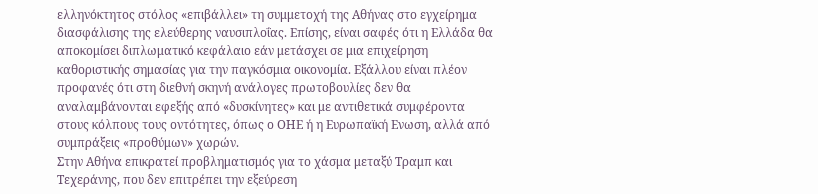ελληνόκτητος στόλος «επιβάλλει» τη συμμετοχή της Αθήνας στο εγχείρημα διασφάλισης της ελεύθερης ναυσιπλοΐας. Επίσης, είναι σαφές ότι η Ελλάδα θα αποκομίσει διπλωματικό κεφάλαιο εάν μετάσχει σε μια επιχείρηση καθοριστικής σημασίας για την παγκόσμια οικονομία. Εξάλλου είναι πλέον προφανές ότι στη διεθνή σκηνή ανάλογες πρωτοβουλίες δεν θα αναλαμβάνονται εφεξής από «δυσκίνητες» και με αντιθετικά συμφέροντα στους κόλπους τους οντότητες, όπως ο ΟΗΕ ή η Ευρωπαϊκή Eνωση, αλλά από συμπράξεις «προθύμων» χωρών.
Στην Αθήνα επικρατεί προβληματισμός για το χάσμα μεταξύ Τραμπ και Τεχεράνης, που δεν επιτρέπει την εξεύρεση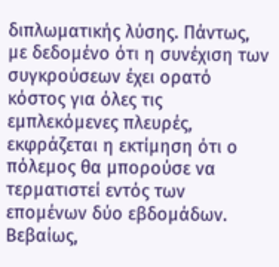διπλωματικής λύσης. Πάντως, με δεδομένο ότι η συνέχιση των συγκρούσεων έχει ορατό κόστος για όλες τις εμπλεκόμενες πλευρές, εκφράζεται η εκτίμηση ότι ο πόλεμος θα μπορούσε να τερματιστεί εντός των επομένων δύο εβδομάδων. Βεβαίως,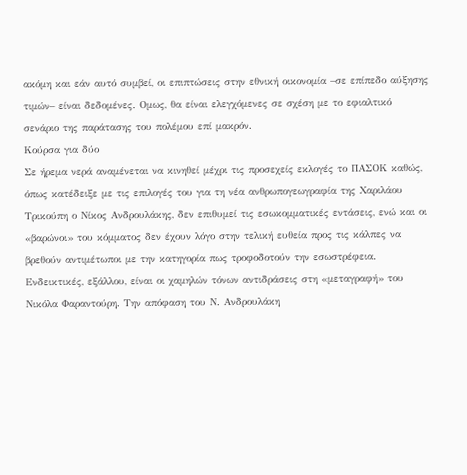ακόμη και εάν αυτό συμβεί, οι επιπτώσεις στην εθνική οικονομία –σε επίπεδο αύξησης τιμών– είναι δεδομένες. Oμως, θα είναι ελεγχόμενες σε σχέση με το εφιαλτικό σενάριο της παράτασης του πολέμου επί μακρόν.
Κούρσα για δύο
Σε ήρεμα νερά αναμένεται να κινηθεί μέχρι τις προσεχείς εκλογές το ΠΑΣΟΚ καθώς, όπως κατέδειξε με τις επιλογές του για τη νέα ανθρωπογεωγραφία της Χαριλάου Τρικούπη ο Νίκος Ανδρουλάκης, δεν επιθυμεί τις εσωκομματικές εντάσεις, ενώ και οι «βαρώνοι» του κόμματος δεν έχουν λόγο στην τελική ευθεία προς τις κάλπες να βρεθούν αντιμέτωποι με την κατηγορία πως τροφοδοτούν την εσωστρέφεια.
Ενδεικτικές, εξάλλου, είναι οι χαμηλών τόνων αντιδράσεις στη «μεταγραφή» του Νικόλα Φαραντούρη. Την απόφαση του Ν. Ανδρουλάκη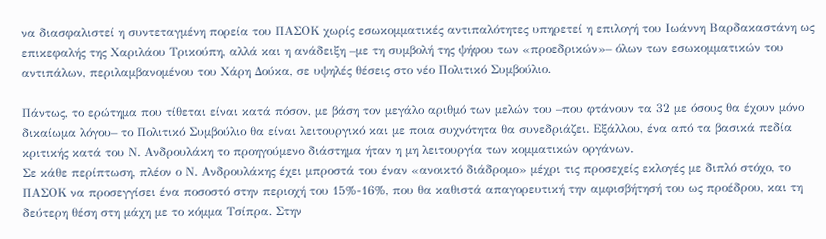να διασφαλιστεί η συντεταγμένη πορεία του ΠΑΣΟΚ χωρίς εσωκομματικές αντιπαλότητες υπηρετεί η επιλογή του Ιωάννη Βαρδακαστάνη ως επικεφαλής της Χαριλάου Τρικούπη, αλλά και η ανάδειξη –με τη συμβολή της ψήφου των «προεδρικών»– όλων των εσωκομματικών του αντιπάλων, περιλαμβανομένου του Χάρη Δούκα, σε υψηλές θέσεις στο νέο Πολιτικό Συμβούλιο.

Πάντως, το ερώτημα που τίθεται είναι κατά πόσον, με βάση τον μεγάλο αριθμό των μελών του –που φτάνουν τα 32 με όσους θα έχουν μόνο δικαίωμα λόγου– το Πολιτικό Συμβούλιο θα είναι λειτουργικό και με ποια συχνότητα θα συνεδριάζει. Εξάλλου, ένα από τα βασικά πεδία κριτικής κατά του Ν. Ανδρουλάκη το προηγούμενο διάστημα ήταν η μη λειτουργία των κομματικών οργάνων.
Σε κάθε περίπτωση, πλέον ο Ν. Ανδρουλάκης έχει μπροστά του έναν «ανοικτό διάδρομο» μέχρι τις προσεχείς εκλογές με διπλό στόχο, το ΠΑΣΟΚ να προσεγγίσει ένα ποσοστό στην περιοχή του 15%-16%, που θα καθιστά απαγορευτική την αμφισβήτησή του ως προέδρου, και τη δεύτερη θέση στη μάχη με το κόμμα Τσίπρα. Στην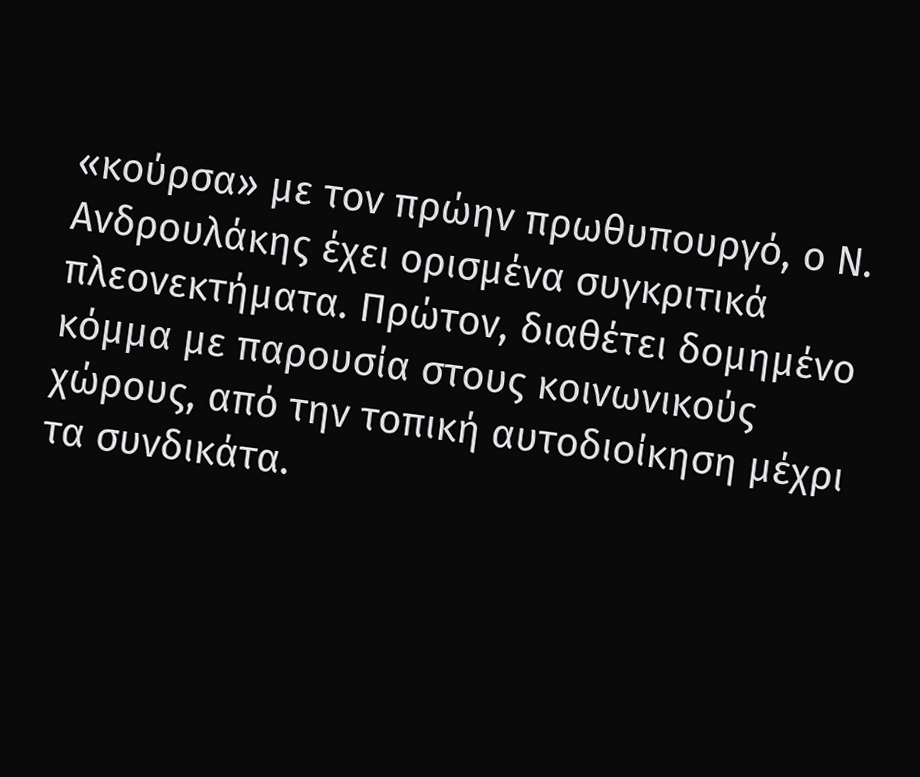«κούρσα» με τον πρώην πρωθυπουργό, ο Ν. Ανδρουλάκης έχει ορισμένα συγκριτικά πλεονεκτήματα. Πρώτον, διαθέτει δομημένο κόμμα με παρουσία στους κοινωνικούς χώρους, από την τοπική αυτοδιοίκηση μέχρι τα συνδικάτα.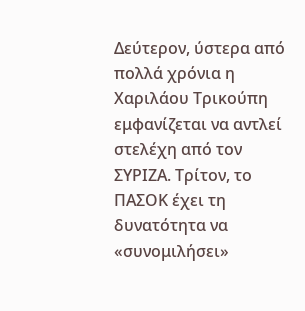Δεύτερον, ύστερα από πολλά χρόνια η Χαριλάου Τρικούπη εμφανίζεται να αντλεί στελέχη από τον ΣΥΡΙΖΑ. Tρίτον, το ΠΑΣΟΚ έχει τη δυνατότητα να «συνομιλήσει»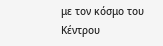με τον κόσμο του Κέντρου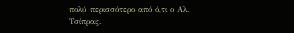πολύ περισσότερο από ό,τι ο Αλ. Τσίπρας.